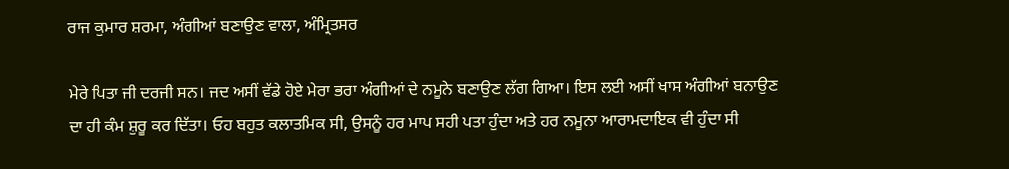ਰਾਜ ਕੁਮਾਰ ਸ਼ਰਮਾ, ਅੰਗੀਆਂ ਬਣਾਉਣ ਵਾਲਾ, ਅੰਮ੍ਰਿਤਸਰ

ਮੇਰੇ ਪਿਤਾ ਜੀ ਦਰਜੀ ਸਨ। ਜਦ ਅਸੀਂ ਵੱਡੇ ਹੋਏ ਮੇਰਾ ਭਰਾ ਅੰਗੀਆਂ ਦੇ ਨਮੂਨੇ ਬਣਾਉਣ ਲੱਗ ਗਿਆ। ਇਸ ਲਈ ਅਸੀਂ ਖਾਸ ਅੰਗੀਆਂ ਬਨਾਉਣ ਦਾ ਹੀ ਕੰਮ ਸ਼ੁਰੂ ਕਰ ਦਿੱਤਾ। ਓਹ ਬਹੁਤ ਕਲਾਤਮਿਕ ਸੀ, ਉਸਨੂੰ ਹਰ ਮਾਪ ਸਹੀ ਪਤਾ ਹੁੰਦਾ ਅਤੇ ਹਰ ਨਮੂਨਾ ਆਰਾਮਦਾਇਕ ਵੀ ਹੁੰਦਾ ਸੀ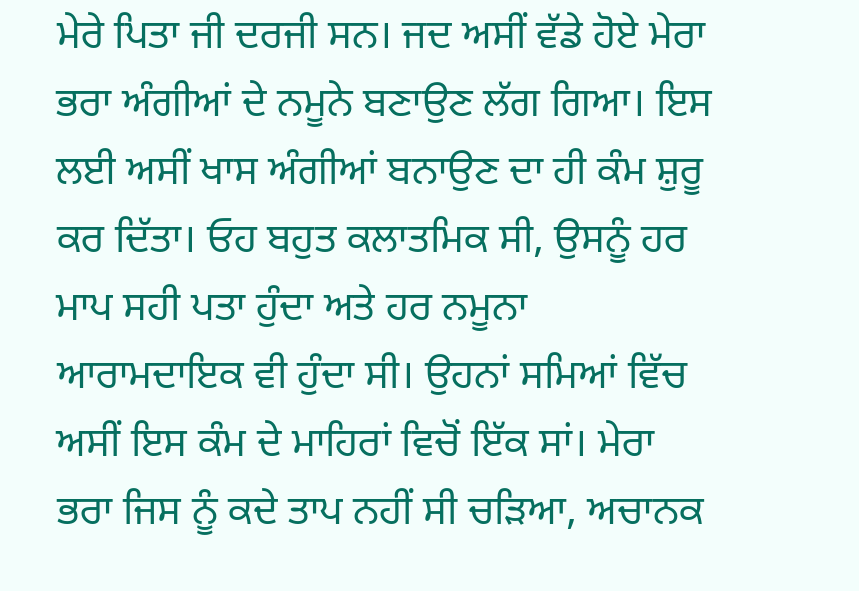ਮੇਰੇ ਪਿਤਾ ਜੀ ਦਰਜੀ ਸਨ। ਜਦ ਅਸੀਂ ਵੱਡੇ ਹੋਏ ਮੇਰਾ ਭਰਾ ਅੰਗੀਆਂ ਦੇ ਨਮੂਨੇ ਬਣਾਉਣ ਲੱਗ ਗਿਆ। ਇਸ ਲਈ ਅਸੀਂ ਖਾਸ ਅੰਗੀਆਂ ਬਨਾਉਣ ਦਾ ਹੀ ਕੰਮ ਸ਼ੁਰੂ ਕਰ ਦਿੱਤਾ। ਓਹ ਬਹੁਤ ਕਲਾਤਮਿਕ ਸੀ, ਉਸਨੂੰ ਹਰ ਮਾਪ ਸਹੀ ਪਤਾ ਹੁੰਦਾ ਅਤੇ ਹਰ ਨਮੂਨਾ ਆਰਾਮਦਾਇਕ ਵੀ ਹੁੰਦਾ ਸੀ। ਉਹਨਾਂ ਸਮਿਆਂ ਵਿੱਚ ਅਸੀਂ ਇਸ ਕੰਮ ਦੇ ਮਾਹਿਰਾਂ ਵਿਚੋਂ ਇੱਕ ਸਾਂ। ਮੇਰਾ ਭਰਾ ਜਿਸ ਨੂੰ ਕਦੇ ਤਾਪ ਨਹੀਂ ਸੀ ਚੜਿਆ, ਅਚਾਨਕ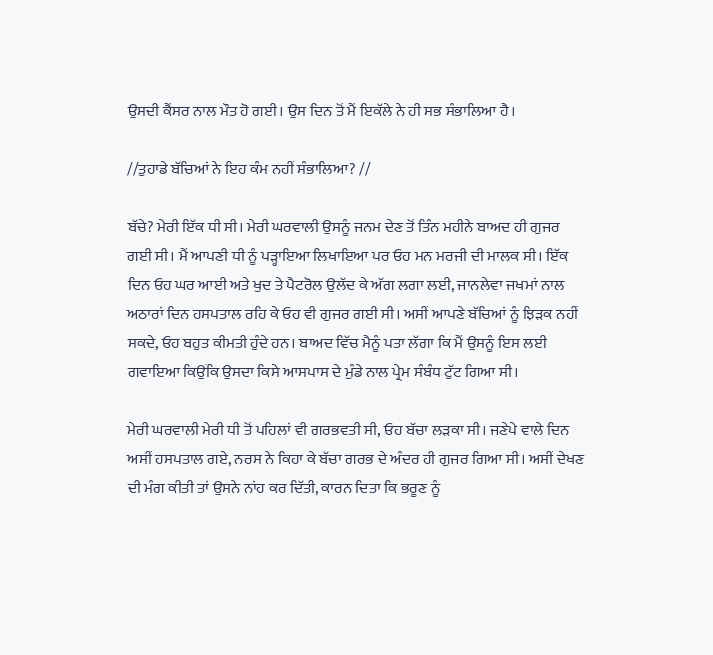ਉਸਦੀ ਕੈਂਸਰ ਨਾਲ ਮੌਤ ਹੋ ਗਈ। ਉਸ ਦਿਨ ਤੋਂ ਮੈਂ ਇਕੱਲੇ ਨੇ ਹੀ ਸਭ ਸੰਭਾਲਿਆ ਹੈ।

//ਤੁਹਾਡੇ ਬੱਚਿਆਂ ਨੇ ਇਹ ਕੰਮ ਨਹੀਂ ਸੰਭਾਲਿਆ? //

ਬੱਚੇ? ਮੇਰੀ ਇੱਕ ਧੀ ਸੀ। ਮੇਰੀ ਘਰਵਾਲੀ ਉਸਨੂੰ ਜਨਮ ਦੇਣ ਤੋਂ ਤਿੰਨ ਮਹੀਨੇ ਬਾਅਦ ਹੀ ਗੁਜਰ ਗਈ ਸੀ। ਮੈਂ ਆਪਣੀ ਧੀ ਨੂੰ ਪੜ੍ਹਾਇਆ ਲਿਖਾਇਆ ਪਰ ਓਹ ਮਨ ਮਰਜੀ ਦੀ ਮਾਲਕ ਸੀ। ਇੱਕ ਦਿਨ ਓਹ ਘਰ ਆਈ ਅਤੇ ਖੁਦ ਤੇ ਪੈਟਰੋਲ ਉਲੱਦ ਕੇ ਅੱਗ ਲਗਾ ਲਈ, ਜਾਨਲੇਵਾ ਜਖਮਾਂ ਨਾਲ ਅਠਾਰਾਂ ਦਿਨ ਹਸਪਤਾਲ ਰਹਿ ਕੇ ਓਹ ਵੀ ਗੁਜਰ ਗਈ ਸੀ। ਅਸੀਂ ਆਪਣੇ ਬੱਚਿਆਂ ਨੂੰ ਝਿੜਕ ਨਹੀਂ ਸਕਦੇ, ਓਹ ਬਹੁਤ ਕੀਮਤੀ ਹੁੰਦੇ ਹਨ। ਬਾਅਦ ਵਿੱਚ ਮੈਨੂੰ ਪਤਾ ਲੱਗਾ ਕਿ ਮੈਂ ਉਸਨੂੰ ਇਸ ਲਈ ਗਵਾਇਆ ਕਿਉਂਕਿ ਉਸਦਾ ਕਿਸੇ ਆਸਪਾਸ ਦੇ ਮੁੰਡੇ ਨਾਲ ਪ੍ਰੇਮ ਸੰਬੰਧ ਟੁੱਟ ਗਿਆ ਸੀ।

ਮੇਰੀ ਘਰਵਾਲੀ ਮੇਰੀ ਧੀ ਤੋਂ ਪਹਿਲਾਂ ਵੀ ਗਰਭਵਤੀ ਸੀ, ਓਹ ਬੱਚਾ ਲੜਕਾ ਸੀ। ਜਣੇਪੇ ਵਾਲੇ ਦਿਨ ਅਸੀਂ ਹਸਪਤਾਲ ਗਏ, ਨਰਸ ਨੇ ਕਿਹਾ ਕੇ ਬੱਚਾ ਗਰਭ ਦੇ ਅੰਦਰ ਹੀ ਗੁਜਰ ਗਿਆ ਸੀ। ਅਸੀਂ ਦੇਖਣ ਦੀ ਮੰਗ ਕੀਤੀ ਤਾਂ ਉਸਨੇ ਨਾਂਹ ਕਰ ਦਿੱਤੀ, ਕਾਰਨ ਦਿਤਾ ਕਿ ਭਰੂਣ ਨੂੰ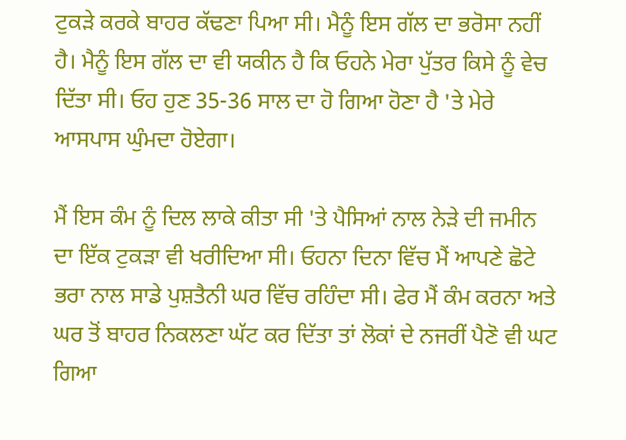ਟੁਕੜੇ ਕਰਕੇ ਬਾਹਰ ਕੱਢਣਾ ਪਿਆ ਸੀ। ਮੈਨੂੰ ਇਸ ਗੱਲ ਦਾ ਭਰੋਸਾ ਨਹੀਂ ਹੈ। ਮੈਨੂੰ ਇਸ ਗੱਲ ਦਾ ਵੀ ਯਕੀਨ ਹੈ ਕਿ ਓਹਨੇ ਮੇਰਾ ਪੁੱਤਰ ਕਿਸੇ ਨੂੰ ਵੇਚ ਦਿੱਤਾ ਸੀ। ਓਹ ਹੁਣ 35-36 ਸਾਲ ਦਾ ਹੋ ਗਿਆ ਹੋਣਾ ਹੈ 'ਤੇ ਮੇਰੇ ਆਸਪਾਸ ਘੁੰਮਦਾ ਹੋਏਗਾ।

ਮੈਂ ਇਸ ਕੰਮ ਨੂੰ ਦਿਲ ਲਾਕੇ ਕੀਤਾ ਸੀ 'ਤੇ ਪੈਸਿਆਂ ਨਾਲ ਨੇੜੇ ਦੀ ਜਮੀਨ ਦਾ ਇੱਕ ਟੁਕੜਾ ਵੀ ਖਰੀਦਿਆ ਸੀ। ਓਹਨਾ ਦਿਨਾ ਵਿੱਚ ਮੈਂ ਆਪਣੇ ਛੋਟੇ ਭਰਾ ਨਾਲ ਸਾਡੇ ਪੁਸ਼ਤੈਨੀ ਘਰ ਵਿੱਚ ਰਹਿੰਦਾ ਸੀ। ਫੇਰ ਮੈਂ ਕੰਮ ਕਰਨਾ ਅਤੇ ਘਰ ਤੋਂ ਬਾਹਰ ਨਿਕਲਣਾ ਘੱਟ ਕਰ ਦਿੱਤਾ ਤਾਂ ਲੋਕਾਂ ਦੇ ਨਜਰੀਂ ਪੈਣੋ ਵੀ ਘਟ ਗਿਆ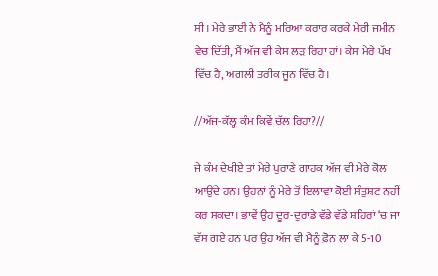ਸੀ। ਮੇਰੇ ਭਾਈ ਨੇ ਮੈਨੂੰ ਮਰਿਆ ਕਰਾਰ ਕਰਕੇ ਮੇਰੀ ਜਮੀਨ ਵੇਚ ਦਿੱਤੀ, ਮੈਂ ਅੱਜ ਵੀ ਕੇਸ ਲੜ ਰਿਹਾ ਹਾਂ। ਕੇਸ ਮੇਰੇ ਪੱਖ ਵਿੱਚ ਹੈ, ਅਗਲੀ ਤਰੀਕ ਜੂਨ ਵਿੱਚ ਹੈ।

//ਅੱਜ-ਕੱਲ੍ਹ ਕੰਮ ਕਿਵੇਂ ਚੱਲ ਰਿਹਾ?//

ਜੇ ਕੰਮ ਦੇਖੀਏ ਤਾਂ ਮੇਰੇ ਪੁਰਾਣੇ ਗਾਹਕ ਅੱਜ ਵੀ ਮੇਰੇ ਕੋਲ ਆਉਂਦੇ ਹਨ। ਉਹਨਾਂ ਨੂੰ ਮੇਰੇ ਤੋਂ ਇਲਾਵਾ ਕੋਈ ਸੰਤੁਸ਼ਟ ਨਹੀਂ ਕਰ ਸਕਦਾ। ਭਾਵੇਂ ਉਹ ਦੂਰ-ਦੁਰਾਡੇ ਵੱਡੇ ਵੱਡੇ ਸ਼ਹਿਰਾਂ ‘ਚ ਜਾ ਵੱਸ ਗਏ ਹਨ ਪਰ ਉਹ ਅੱਜ ਵੀ ਮੈਨੂੰ ਫ਼ੋਨ ਲਾ ਕੇ 5-10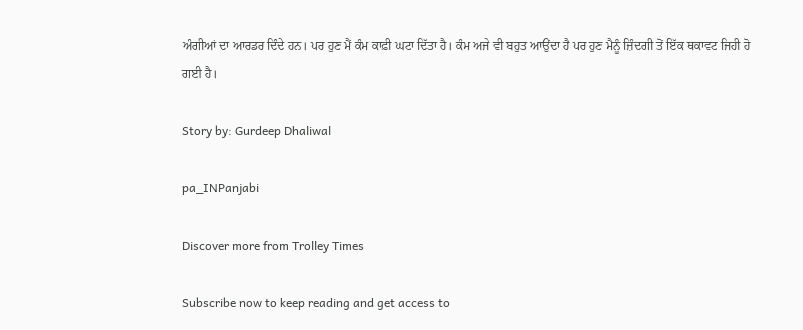ਅੰਗੀਆਂ ਦਾ ਆਰਡਰ ਦਿੰਦੇ ਹਨ। ਪਰ ਹੁਣ ਮੈਂ ਕੰਮ ਕਾਫ਼ੀ ਘਟਾ ਦਿੱਤਾ ਹੈ। ਕੰਮ ਅਜੇ ਵੀ ਬਹੁਤ ਆਉਂਦਾ ਹੈ ਪਰ ਹੁਣ ਮੈਨੂੰ ਜ਼ਿੰਦਗੀ ਤੋਂ ਇੱਕ ਥਕਾਵਟ ਜਿਹੀ ਹੋ ਗਈ ਹੈ।

Story by: Gurdeep Dhaliwal

pa_INPanjabi

Discover more from Trolley Times

Subscribe now to keep reading and get access to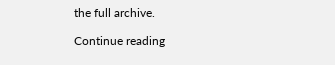the full archive.

Continue reading